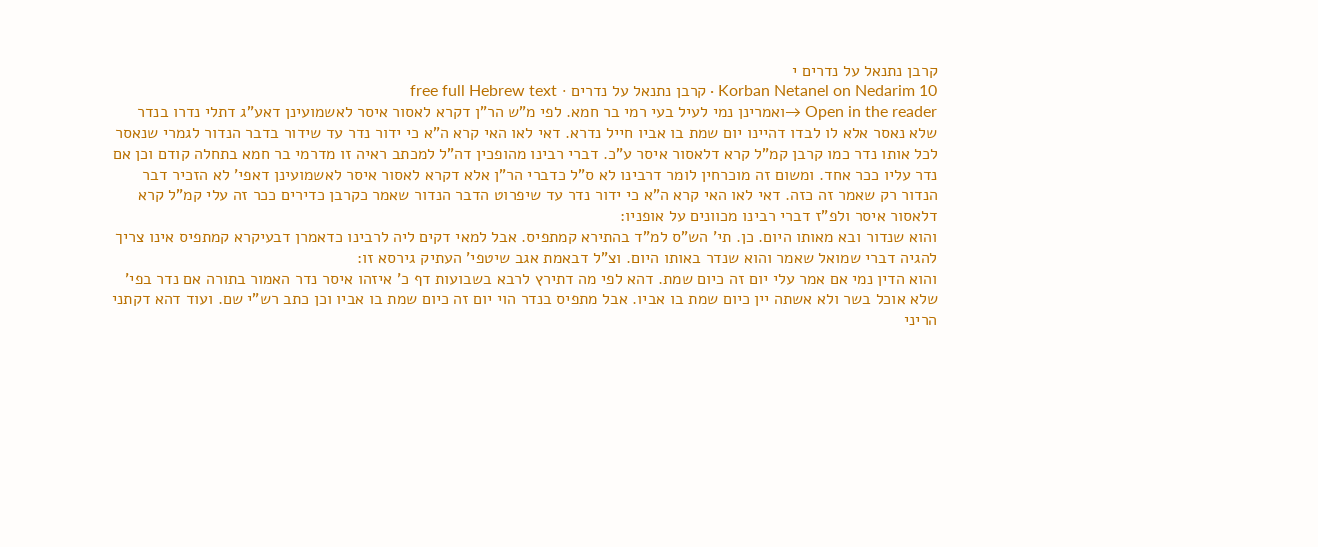קרבן נתנאל על נדרים י
Korban Netanel on Nedarim 10 · קרבן נתנאל על נדרים · free full Hebrew text
Open in the reader →ואמרינן נמי לעיל בעי רמי בר חמא. לפי מ"ש הר"ן דקרא לאסור איסר לאשמועינן דאע"ג דתלי נדרו בנדר שלא נאסר אלא לו לבדו דהיינו יום שמת בו אביו חייל נדרא. דאי לאו האי קרא ה"א כי ידור נדר עד שידור בדבר הנדור לגמרי שנאסר לכל אותו נדר כמו קרבן קמ"ל קרא דלאסור איסר ע"כ. דברי רבינו מהופכין דה"ל למכתב ראיה זו מדרמי בר חמא בתחלה קודם וכן אם נדר עליו ככר אחד. ומשום זה מוכרחין לומר דרבינו לא ס"ל כדברי הר"ן אלא דקרא לאסור איסר לאשמועינן דאפי' לא הזכיר דבר הנדור רק שאמר זה כזה. דאי לאו האי קרא ה"א כי ידור נדר עד שיפרוט הדבר הנדור שאמר כקרבן כדירים ככר זה עלי קמ"ל קרא דלאסור איסר ולפ"ז דברי רבינו מכוונים על אופניו:
והוא שנדור ובא מאותו היום. כן. תי' הש"ס למ"ד בהתירא קמתפיס. אבל למאי דקים ליה לרבינו כדאמרן דבעיקרא קמתפיס אינו צריך להגיה דברי שמואל שאמר והוא שנדר באותו היום. וצ"ל דבאמת אגב שיטפי' העתיק גירסא זו:
והוא הדין נמי אם אמר עלי יום זה כיום שמת. דהא לפי מה דתירץ לרבא בשבועות דף כ' איזהו איסר נדר האמור בתורה אם נדר בפי' שלא אוכל בשר ולא אשתה יין כיום שמת בו אביו. אבל מתפיס בנדר הוי יום זה כיום שמת בו אביו וכן כתב רש"י שם. ועוד דהא דקתני הריני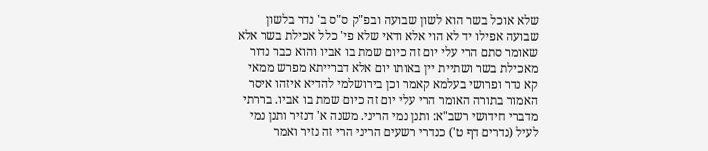שלא אוכל בשר הוא לשון שבועה ובפ"ק ס"ס ב' נדר בלשון שבועה אפילו יד לא הוי אלא ודאי שלא פי' כלל אכילת בשר אלא שאומר סתם הרי עלי יום זה כיום שמת בו אביו והוא כבר נדור מאכילת בשר ושתיית יין באותו יום אלא דברייתא מפרש ממאי קא נדר ופרושי בעלמא קאמר וכן בירושלמי להדיא איזהו איסר האמור בתורה האומר הרי עלי יום זה כיום שמת בו אביו. בררתי מדברי חידושי רשב"א: ותנן נמי הריני. משנה א' דנזיר ותנן נמי לעיל (נדרים דף ט') כנדרי רשעים הריני הרי זה נזיר ואמר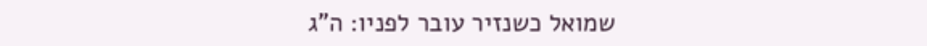שמואל כשנזיר עובר לפניו: ה"ג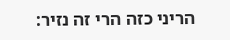הריני כזה הרי זה נזיר: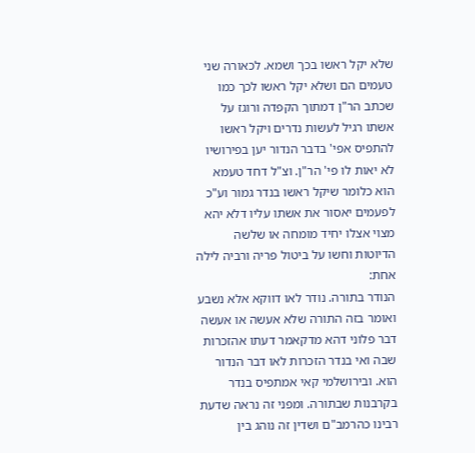שלא יקל ראשו בכך ושמא. לכאורה שני טעמים הם ושלא יקל ראשו לכך כמו שכתב הר"ן דמתוך הקפדה ורוגז על אשתו רגיל לעשות נדרים ויקל ראשו להתפיס אפי' בדבר הנדור יען בפירושיו לא יאות לו פי' הר"ן. וצ"ל דחד טעמא הוא כלומר שיקל ראשו בנדר גמור וע"כ לפעמים יאסור את אשתו עליו דלא יהא מצוי אצלו יחיד מומחה או שלשה הדיוטות וחשו על ביטול פריה ורביה לילה אחת:
הנודר בתורה. נודר לאו דווקא אלא נשבע ואומר בזה התורה שלא אעשה או אעשה דבר פלוני דהא מדקאמר דעתו אהזכרות שבה ואי בנדר הזכרות לאו דבר הנדור הוא. ובירושלמי קאי אמתפיס בנדר בקרבנות שבתורה. ומפני זה נראה שדעת רבינו כהרמב"ם ושדין זה נוהג בין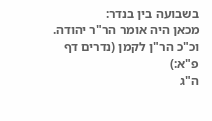בשבועה בין בנדר:
מכאן היה אומר הר"ר יהודה. וכ"כ הר"ן לקמן (נדרים דף פ"א:)
ה"ג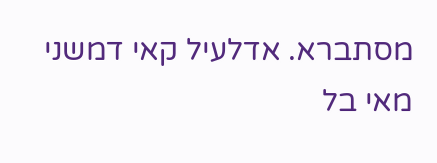מסתברא. אדלעיל קאי דמשני מאי בל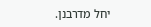יחל מדרבנן.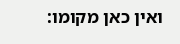ואין כאן מקומו: